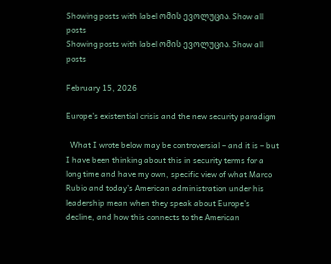Showing posts with label ომის ევოლუცია. Show all posts
Showing posts with label ომის ევოლუცია. Show all posts

February 15, 2026

Europe’s existential crisis and the new security paradigm

  What I wrote below may be controversial – and it is – but I have been thinking about this in security terms for a long time and have my own, specific view of what Marco Rubio and today’s American administration under his leadership mean when they speak about Europe’s decline, and how this connects to the American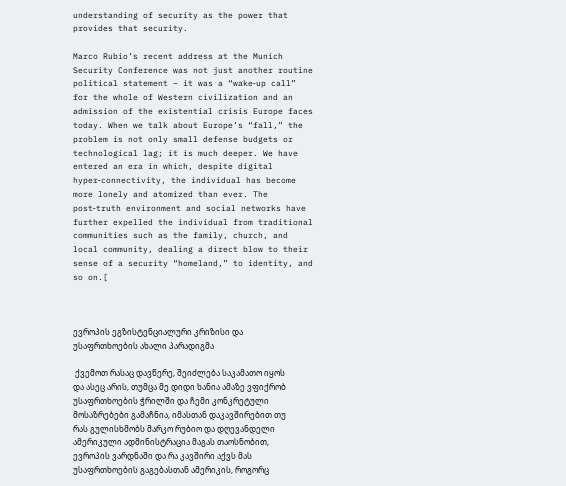understanding of security as the power that provides that security.

Marco Rubio’s recent address at the Munich Security Conference was not just another routine political statement – it was a “wake‑up call” for the whole of Western civilization and an admission of the existential crisis Europe faces today. When we talk about Europe’s “fall,” the problem is not only small defense budgets or technological lag; it is much deeper. We have entered an era in which, despite digital hyper‑connectivity, the individual has become more lonely and atomized than ever. The post‑truth environment and social networks have further expelled the individual from traditional communities such as the family, church, and local community, dealing a direct blow to their sense of a security “homeland,” to identity, and so on.[



ევროპის ეგზისტენციალური კრიზისი და უსაფრთხოების ახალი პარადიგმა

 ქვემოთ რასაც დავწერე, შეიძლება საკამათო იყოს და ასეც არის, თუმცა მე დიდი ხანია ამაზე ვფიქრობ უსაფრთხოების ჭრილში და ჩემი კონკრეტული მოსაზრებები გამაჩნია, იმასთან დაკავშირებით თუ რას გულისხმობს მარკო რუბიო და დღევანდელი ამერიკული ადმინისტრაცია მაგას თაოსნობით, ევროპის ვარდნაში და რა კავშირი აქვს მას უსაფრთხოების გაგებასთან ამერიკის, როგორც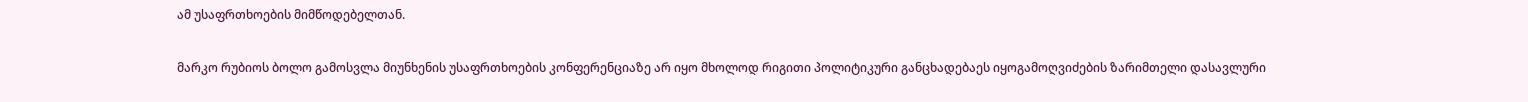ამ უსაფრთხოების მიმწოდებელთან.

მარკო რუბიოს ბოლო გამოსვლა მიუნხენის უსაფრთხოების კონფერენციაზე არ იყო მხოლოდ რიგითი პოლიტიკური განცხადებაეს იყოგამოღვიძების ზარიმთელი დასავლური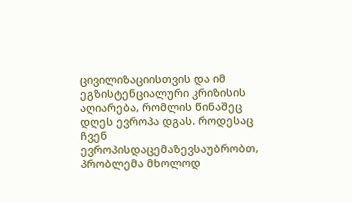ცივილიზაციისთვის და იმ ეგზისტენციალური კრიზისის აღიარება, რომლის წინაშეც დღეს ევროპა დგას. როდესაც ჩვენ ევროპისდაცემაზევსაუბრობთ, პრობლემა მხოლოდ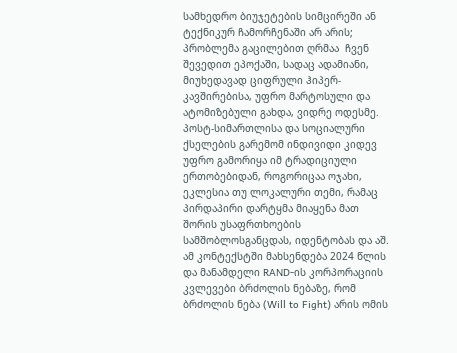სამხედრო ბიუჯეტების სიმცირეში ან ტექნიკურ ჩამორჩენაში არ არის; პრობლემა გაცილებით ღრმაა  ჩვენ შევედით ეპოქაში, სადაც ადამიანი, მიუხედავად ციფრული ჰიპერ-კავშირებისა, უფრო მარტოსული და ატომიზებული გახდა, ვიდრე ოდესმე. პოსტ-სიმართლისა და სოციალური ქსელების გარემომ ინდივიდი კიდევ უფრო გამორიყა იმ ტრადიციული ერთობებიდან, როგორიცაა ოჯახი, ეკლესია თუ ლოკალური თემი, რამაც პირდაპირი დარტყმა მიაყენა მათ შორის უსაფრთხოების  სამშობლოსგანცდას, იდენტობას და აშ. ამ კონტექსტში მახსენდება 2024 წლის და მანამდელი RAND-ის კორპორაციის კვლევები ბრძოლის ნებაზე, რომ ბრძოლის ნება (Will to Fight) არის ომის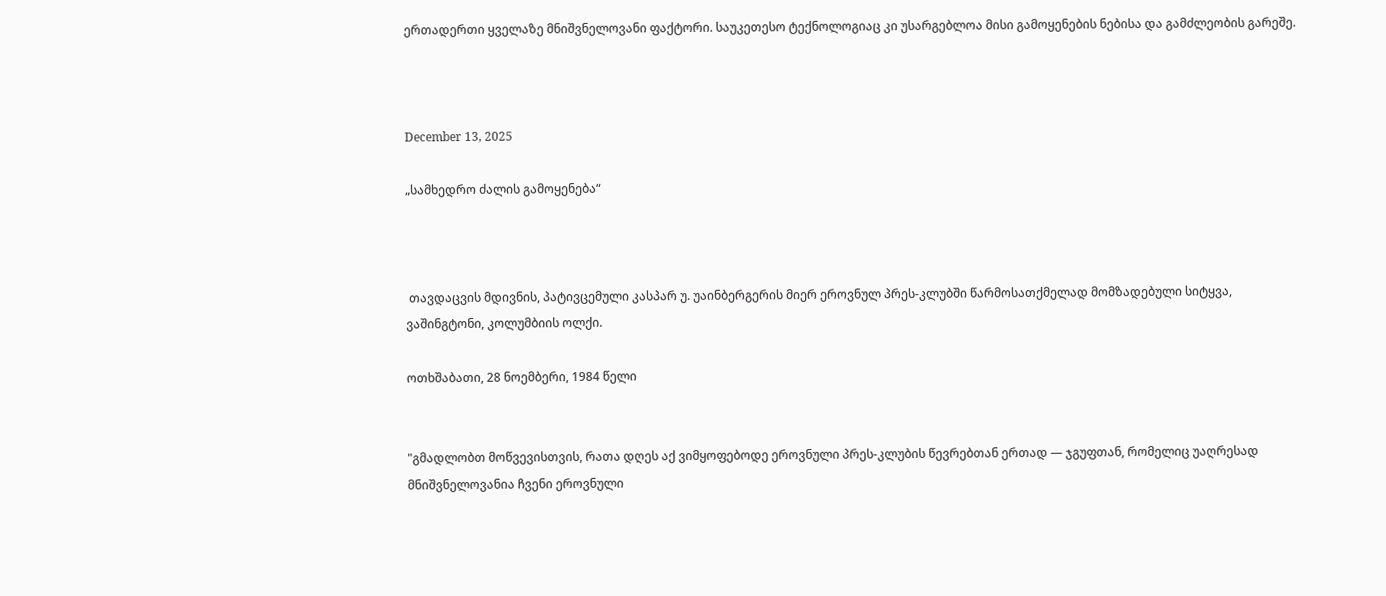ერთადერთი ყველაზე მნიშვნელოვანი ფაქტორი. საუკეთესო ტექნოლოგიაც კი უსარგებლოა მისი გამოყენების ნებისა და გამძლეობის გარეშე.



December 13, 2025

„სამხედრო ძალის გამოყენება“



 თავდაცვის მდივნის, პატივცემული კასპარ უ. უაინბერგერის მიერ ეროვნულ პრეს-კლუბში წარმოსათქმელად მომზადებული სიტყვა, ვაშინგტონი, კოლუმბიის ოლქი.

ოთხშაბათი, 28 ნოემბერი, 1984 წელი


"გმადლობთ მოწვევისთვის, რათა დღეს აქ ვიმყოფებოდე ეროვნული პრეს-კლუბის წევრებთან ერთად — ჯგუფთან, რომელიც უაღრესად მნიშვნელოვანია ჩვენი ეროვნული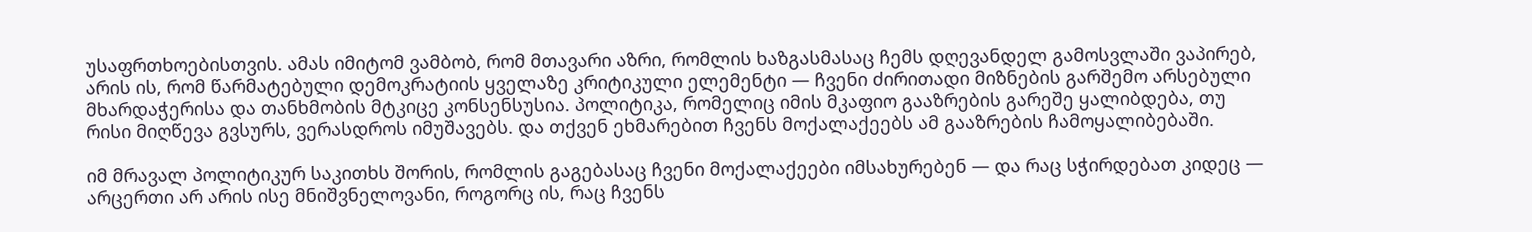უსაფრთხოებისთვის. ამას იმიტომ ვამბობ, რომ მთავარი აზრი, რომლის ხაზგასმასაც ჩემს დღევანდელ გამოსვლაში ვაპირებ, არის ის, რომ წარმატებული დემოკრატიის ყველაზე კრიტიკული ელემენტი — ჩვენი ძირითადი მიზნების გარშემო არსებული მხარდაჭერისა და თანხმობის მტკიცე კონსენსუსია. პოლიტიკა, რომელიც იმის მკაფიო გააზრების გარეშე ყალიბდება, თუ რისი მიღწევა გვსურს, ვერასდროს იმუშავებს. და თქვენ ეხმარებით ჩვენს მოქალაქეებს ამ გააზრების ჩამოყალიბებაში.

იმ მრავალ პოლიტიკურ საკითხს შორის, რომლის გაგებასაც ჩვენი მოქალაქეები იმსახურებენ — და რაც სჭირდებათ კიდეც — არცერთი არ არის ისე მნიშვნელოვანი, როგორც ის, რაც ჩვენს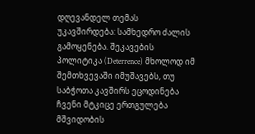დღევანდელ თემას უკავშირდება: სამხედრო ძალის გამოყენება. შეკავების პოლიტიკა (Deterrence) მხოლოდ იმ შემთხვევაში იმუშავებს, თუ საბჭოთა კავშირს ეცოდინება ჩვენი მტკიცე ერთგულება მშვიდობის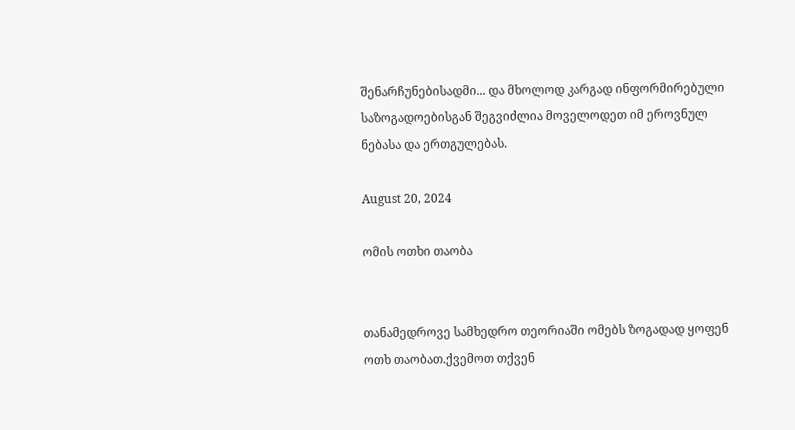შენარჩუნებისადმი... და მხოლოდ კარგად ინფორმირებული საზოგადოებისგან შეგვიძლია მოველოდეთ იმ ეროვნულ ნებასა და ერთგულებას.

August 20, 2024

ომის ოთხი თაობა


თანამედროვე სამხედრო თეორიაში ომებს ზოგადად ყოფენ ოთხ თაობათ.ქვემოთ თქვენ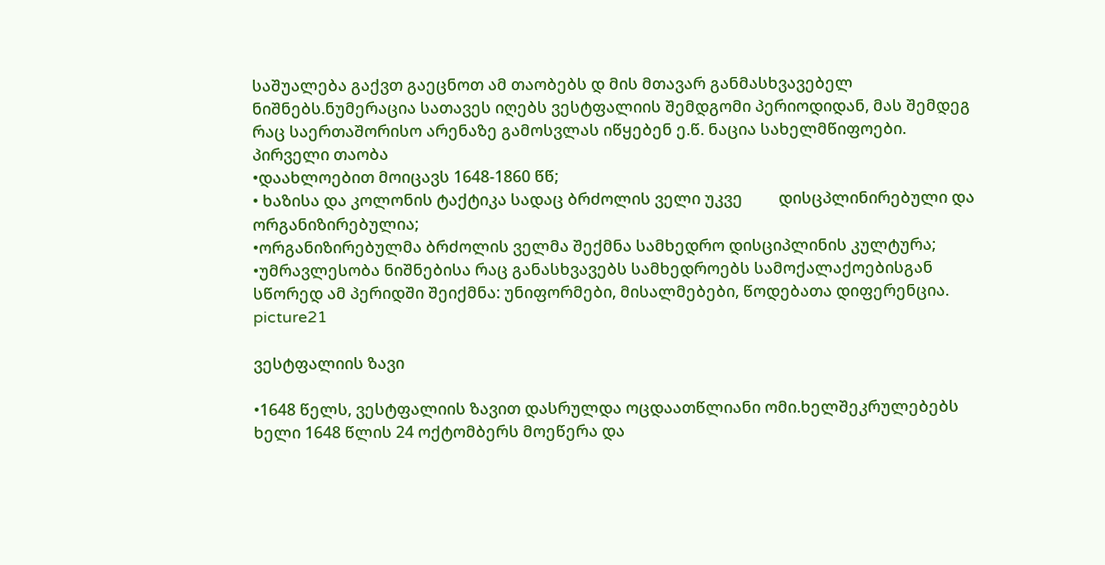საშუალება გაქვთ გაეცნოთ ამ თაობებს დ მის მთავარ განმასხვავებელ ნიშნებს.ნუმერაცია სათავეს იღებს ვესტფალიის შემდგომი პერიოდიდან, მას შემდეგ რაც საერთაშორისო არენაზე გამოსვლას იწყებენ ე.წ. ნაცია სახელმწიფოები.
პირველი თაობა
•დაახლოებით მოიცავს 1648-1860 წწ;
• ხაზისა და კოლონის ტაქტიკა სადაც ბრძოლის ველი უკვე         დისცპლინირებული და ორგანიზირებულია;
•ორგანიზირებულმა ბრძოლის ველმა შექმნა სამხედრო დისციპლინის კულტურა;
•უმრავლესობა ნიშნებისა რაც განასხვავებს სამხედროებს სამოქალაქოებისგან სწორედ ამ პერიდში შეიქმნა: უნიფორმები, მისალმებები, წოდებათა დიფერენცია.
picture21

ვესტფალიის ზავი

•1648 წელს, ვესტფალიის ზავით დასრულდა ოცდაათწლიანი ომი.ხელშეკრულებებს ხელი 1648 წლის 24 ოქტომბერს მოეწერა და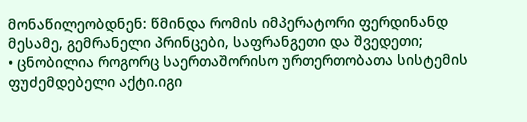მონაწილეობდნენ: წმინდა რომის იმპერატორი ფერდინანდ მესამე, გემრანელი პრინცები, საფრანგეთი და შვედეთი;
• ცნობილია როგორც საერთაშორისო ურთერთობათა სისტემის ფუძემდებელი აქტი.იგი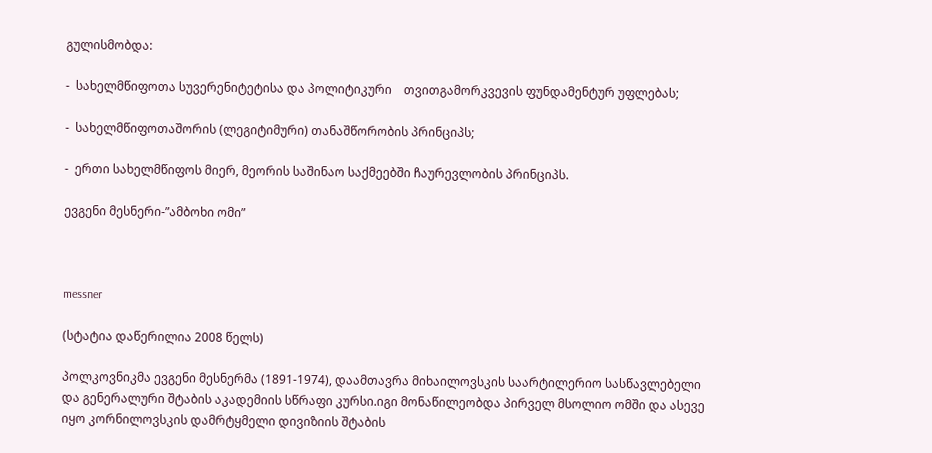გულისმობდა:

-  სახელმწიფოთა სუვერენიტეტისა და პოლიტიკური    თვითგამორკვევის ფუნდამენტურ უფლებას;

-  სახელმწიფოთაშორის (ლეგიტიმური) თანაშწორობის პრინციპს;

-  ერთი სახელმწიფოს მიერ, მეორის საშინაო საქმეებში ჩაურევლობის პრინციპს.

ევგენი მესნერი-”ამბოხი ომი”



messner

(სტატია დაწერილია 2008 წელს)

პოლკოვნიკმა ევგენი მესნერმა (1891-1974), დაამთავრა მიხაილოვსკის საარტილერიო სასწავლებელი და გენერალური შტაბის აკადემიის სწრაფი კურსი.იგი მონაწილეობდა პირველ მსოლიო ომში და ასევე იყო კორნილოვსკის დამრტყმელი დივიზიის შტაბის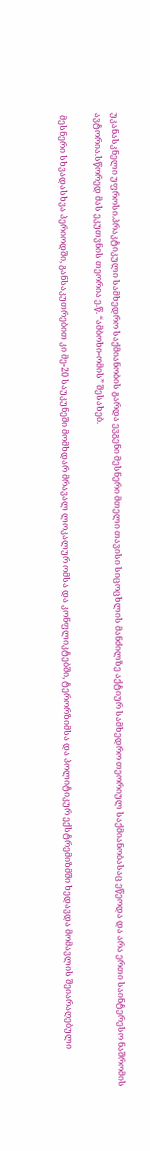უკანასკნელი უფროსი.პრაკტიკული სამხედრო საქმიანობის გარდა ევგენი მესნერი მთელი თავისი სიცოცხლის მანძილზე აქტიურ სამხედრო თეორიულ საქმიანობასაც ეწეოდა და არა ერთი საინტერესო ნაშრომის ავტორია.სწორედ მას ეკუთვნის თეორია ე.წ. “ამბოხი-ომის” შესახებ.

 მესნერი სხვადასხვა პერიოდში, განსაკუთრებით კი მე-20 საუკუნეში მომხდარ მრავალ ლოკალურ ომსა და კონფლიკტებში, ტერორზიმსა და პოლიტიკურ ექსტრემიზმში ხედავდა მომავლის შეიარაღებული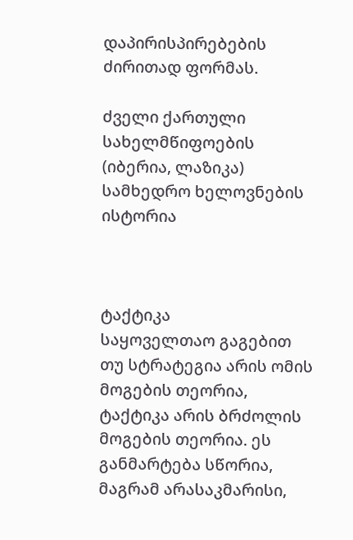დაპირისპირებების ძირითად ფორმას.

ძველი ქართული სახელმწიფოების (იბერია, ლაზიკა) სამხედრო ხელოვნების ისტორია



ტაქტიკა
საყოველთაო გაგებით თუ სტრატეგია არის ომის მოგების თეორია, ტაქტიკა არის ბრძოლის მოგების თეორია. ეს განმარტება სწორია, მაგრამ არასაკმარისი,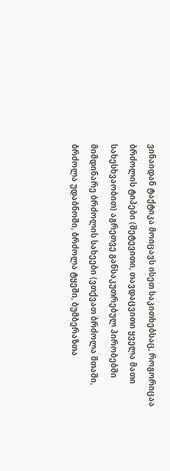ვინაიდან ტაქტიკა მოიცავს ისეთ საკითხებსაც, როგორიცაა ბრძოლის ტიპები (შეტევითი, თავდაცვითი ყველა მათი სახესხვაობით) აგრეთვე განსაკუთრებულ პირობებში მიმდინარე ბრძოლის სახეები (ვთქვათ ბრძოლა მთაში, ბრძოლა უდაბნოში, ბრძოლა ტყეში, ბუმბერაზთა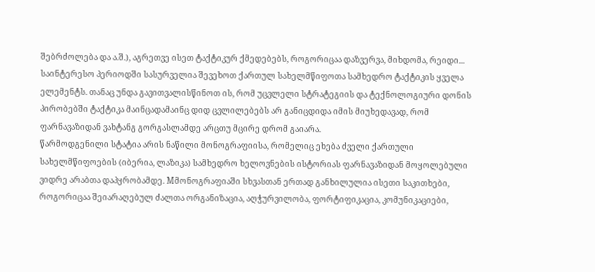შებრძოლება და ა.შ.), აგრეთვე ისეთ ტაქტიკურ ქმედებებს, როგორიცაა დაზვერვა, მიხდომა, რეიდი... საინტერესო პერიოდში სასურველია შევეხოთ ქართულ სახელმწიფოთა სამხედრო ტაქტიკის ყველა ელემენტს. თანაც უნდა გავითვალისწინოთ ის, რომ უცვლელი სტრატეგიის და ტექნოლოგიური დონის პირობებში ტაქტიკა მაინცადამაინც დიდ ცვლილებებს არ განიცდიდა იმის მიუხედავად, რომ ფარნავაზიდან ვახტანგ გორგასლამდე არცთუ მცირე დრომ გაიარა.
წარმოდგენილი სტატია არის ნაწილი მონოგრაფიისა, რომელიც ეხება ძველი ქართული სახელმწიფოების (იბერია, ლაზიკა) სამხედრო ხელოვნების ისტორიას ფარნავაზიდან მოყოლებული ვიდრე არაბთა დაპყრობამდე. Mმონოგრაფიაში სხვასთან ერთად განხილულია ისეთი საკითხები, როგორიცაა შეიარაღებულ ძალთა ორგანიზაცია, აღჭურვილობა, ფორტიფიკაცია, კომუნიკაციები,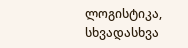ლოგისტიკა, სხვადასხვა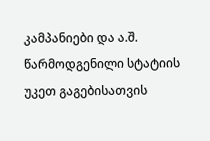კამპანიები და ა.შ. წარმოდგენილი სტატიის უკეთ გაგებისათვის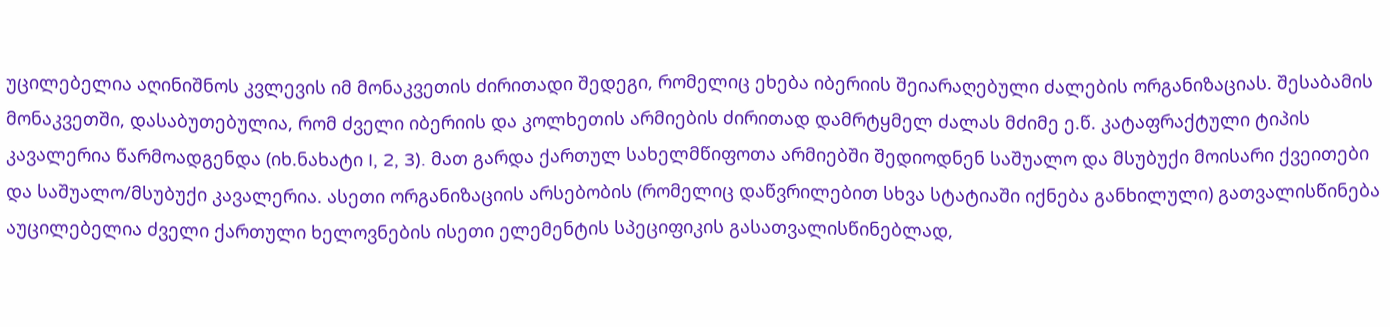უცილებელია აღინიშნოს კვლევის იმ მონაკვეთის ძირითადი შედეგი, რომელიც ეხება იბერიის შეიარაღებული ძალების ორგანიზაციას. შესაბამის მონაკვეთში, დასაბუთებულია, რომ ძველი იბერიის და კოლხეთის არმიების ძირითად დამრტყმელ ძალას მძიმე ე.წ. კატაფრაქტული ტიპის კავალერია წარმოადგენდა (იხ.ნახატი I, 2, 3). მათ გარდა ქართულ სახელმწიფოთა არმიებში შედიოდნენ საშუალო და მსუბუქი მოისარი ქვეითები და საშუალო/მსუბუქი კავალერია. ასეთი ორგანიზაციის არსებობის (რომელიც დაწვრილებით სხვა სტატიაში იქნება განხილული) გათვალისწინება აუცილებელია ძველი ქართული ხელოვნების ისეთი ელემენტის სპეციფიკის გასათვალისწინებლად,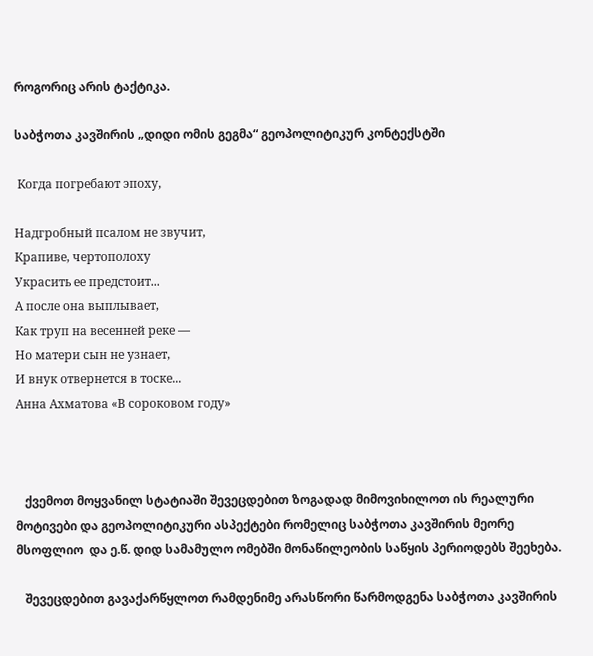როგორიც არის ტაქტიკა.

საბჭოთა კავშირის „დიდი ომის გეგმა“ გეოპოლიტიკურ კონტექსტში

 Когда погребают эпоху,

Надгробный псалом не звучит,
Крапиве, чертополоху
Украсить ее предстоит...
А после она выплывает,
Как труп на весенней реке —
Но матери сын не узнает,
И внук отвернется в тоске...
Анна Ахматова «В сороковом году»



   ქვემოთ მოყვანილ სტატიაში შევეცდებით ზოგადად მიმოვიხილოთ ის რეალური მოტივები და გეოპოლიტიკური ასპექტები რომელიც საბჭოთა კავშირის მეორე მსოფლიო  და ე.წ. დიდ სამამულო ომებში მონაწილეობის საწყის პერიოდებს შეეხება.

   შევეცდებით გავაქარწყლოთ რამდენიმე არასწორი წარმოდგენა საბჭოთა კავშირის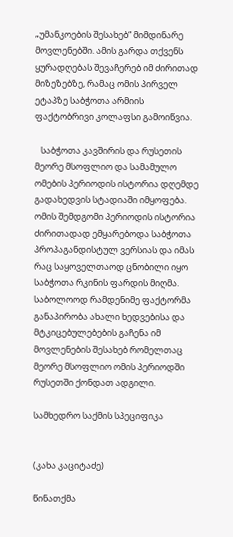„უმანკოების შესახებ“ მიმდინარე მოვლენებში. ამის გარდა თქვენს ყურადღებას შევაჩერებ იმ ძირითად მიზეზებზე, რამაც ომის პირველ ეტაპზე საბჭოთა არმიის ფაქტობრივი კოლაფსი გამოიწვია.

   საბჭოთა კავშირის და რუსეთის  მეორე მსოფლიო და სამამულო ომების პერიოდის ისტორია დღემდე გადახედვის სტადიაში იმყოფება. ომის შემდგომი პერიოდის ისტორია ძირითადად ემყარებოდა საბჭოთა პროპაგანდისტულ ვერსიას და იმას რაც საყოველთაოდ ცნობილი იყო საბჭოთა რკინის ფარდის მიღმა. საბოლოოდ რამდენიმე ფაქტორმა განაპირობა ახალი ხედვებისა და მტკიცებულებების გაჩენა იმ მოვლენების შესახებ რომელთაც მეორე მსოფლიო ომის პერიოდში რუსეთში ქონდათ ადგილი.

სამხედრო საქმის სპეციფიკა


(კახა კაციტაძე)

წინათქმა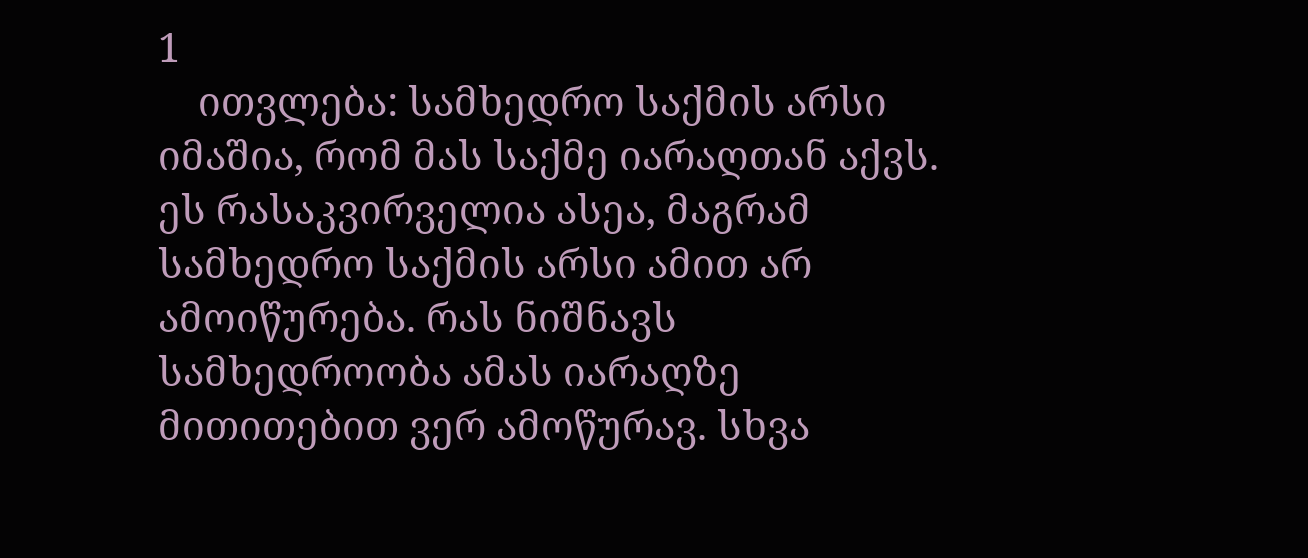1
    ითვლება: სამხედრო საქმის არსი იმაშია, რომ მას საქმე იარაღთან აქვს. ეს რასაკვირველია ასეა, მაგრამ სამხედრო საქმის არსი ამით არ ამოიწურება. რას ნიშნავს სამხედროობა ამას იარაღზე მითითებით ვერ ამოწურავ. სხვა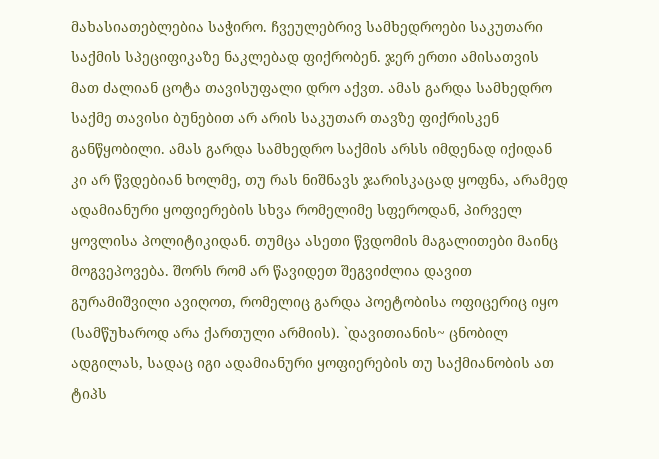მახასიათებლებია საჭირო. ჩვეულებრივ სამხედროები საკუთარი საქმის სპეციფიკაზე ნაკლებად ფიქრობენ. ჯერ ერთი ამისათვის მათ ძალიან ცოტა თავისუფალი დრო აქვთ. ამას გარდა სამხედრო საქმე თავისი ბუნებით არ არის საკუთარ თავზე ფიქრისკენ განწყობილი. ამას გარდა სამხედრო საქმის არსს იმდენად იქიდან კი არ წვდებიან ხოლმე, თუ რას ნიშნავს ჯარისკაცად ყოფნა, არამედ ადამიანური ყოფიერების სხვა რომელიმე სფეროდან, პირველ ყოვლისა პოლიტიკიდან. თუმცა ასეთი წვდომის მაგალითები მაინც მოგვეპოვება. შორს რომ არ წავიდეთ შეგვიძლია დავით გურამიშვილი ავიღოთ, რომელიც გარდა პოეტობისა ოფიცერიც იყო (სამწუხაროდ არა ქართული არმიის). `დავითიანის~ ცნობილ ადგილას, სადაც იგი ადამიანური ყოფიერების თუ საქმიანობის ათ ტიპს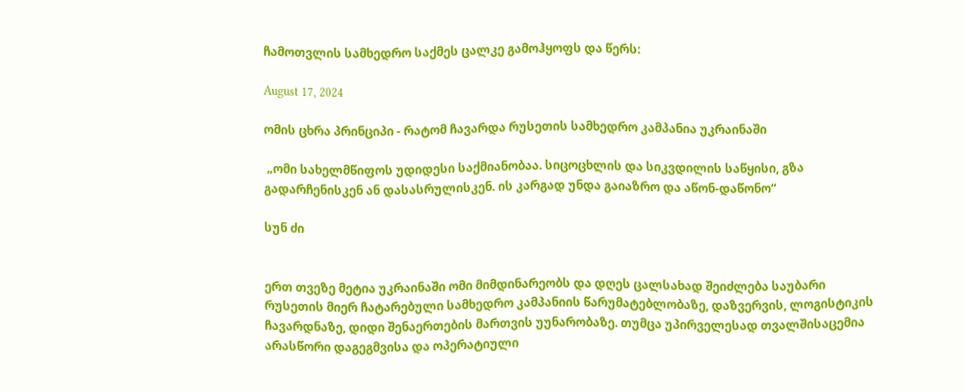ჩამოთვლის სამხედრო საქმეს ცალკე გამოჰყოფს და წერს:

August 17, 2024

ომის ცხრა პრინციპი - რატომ ჩავარდა რუსეთის სამხედრო კამპანია უკრაინაში

 „ომი სახელმწიფოს უდიდესი საქმიანობაა. სიცოცხლის და სიკვდილის საწყისი, გზა გადარჩენისკენ ან დასასრულისკენ. ის კარგად უნდა გაიაზრო და აწონ-დაწონო“

სუნ ძი


ერთ თვეზე მეტია უკრაინაში ომი მიმდინარეობს და დღეს ცალსახად შეიძლება საუბარი რუსეთის მიერ ჩატარებული სამხედრო კამპანიის წარუმატებლობაზე, დაზვერვის, ლოგისტიკის ჩავარდნაზე, დიდი შენაერთების მართვის უუნარობაზე. თუმცა უპირველესად თვალშისაცემია არასწორი დაგეგმვისა და ოპერატიული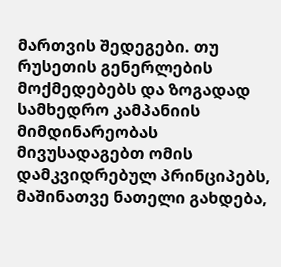მართვის შედეგები. თუ რუსეთის გენერლების მოქმედებებს და ზოგადად სამხედრო კამპანიის მიმდინარეობას მივუსადაგებთ ომის დამკვიდრებულ პრინციპებს, მაშინათვე ნათელი გახდება,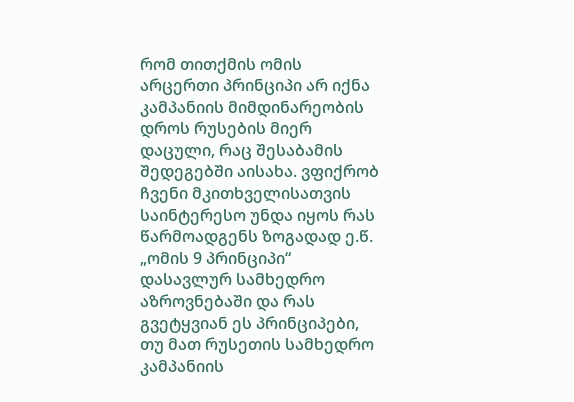რომ თითქმის ომის არცერთი პრინციპი არ იქნა კამპანიის მიმდინარეობის დროს რუსების მიერ დაცული, რაც შესაბამის შედეგებში აისახა. ვფიქრობ ჩვენი მკითხველისათვის საინტერესო უნდა იყოს რას წარმოადგენს ზოგადად ე.წ. „ომის 9 პრინციპი“ დასავლურ სამხედრო აზროვნებაში და რას გვეტყვიან ეს პრინციპები, თუ მათ რუსეთის სამხედრო კამპანიის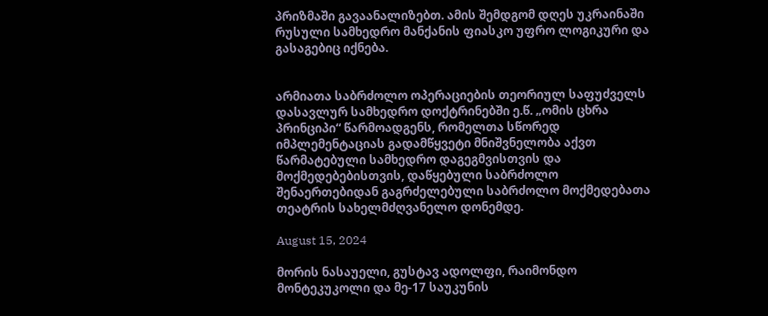პრიზმაში გავაანალიზებთ. ამის შემდგომ დღეს უკრაინაში რუსული სამხედრო მანქანის ფიასკო უფრო ლოგიკური და გასაგებიც იქნება.


არმიათა საბრძოლო ოპერაციების თეორიულ საფუძველს დასავლურ სამხედრო დოქტრინებში ე.წ. „ომის ცხრა პრინციპი“ წარმოადგენს, რომელთა სწორედ იმპლემენტაციას გადამწყვეტი მნიშვნელობა აქვთ წარმატებული სამხედრო დაგეგმვისთვის და მოქმედებებისთვის, დაწყებული საბრძოლო შენაერთებიდან გაგრძელებული საბრძოლო მოქმედებათა თეატრის სახელმძღვანელო დონემდე.

August 15, 2024

მორის ნასაუელი, გუსტავ ადოლფი, რაიმონდო მონტეკუკოლი და მე-17 საუკუნის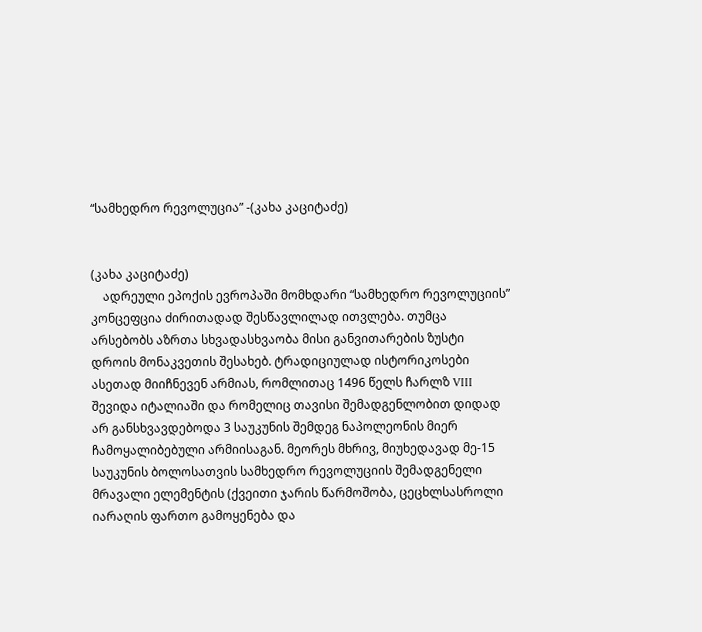“სამხედრო რევოლუცია” -(კახა კაციტაძე)


(კახა კაციტაძე)
    ადრეული ეპოქის ევროპაში მომხდარი “სამხედრო რევოლუციის” კონცეფცია ძირითადად შესწავლილად ითვლება. თუმცა არსებობს აზრთა სხვადასხვაობა მისი განვითარების ზუსტი დროის მონაკვეთის შესახებ. ტრადიციულად ისტორიკოსები ასეთად მიიჩნევენ არმიას, რომლითაც 1496 წელს ჩარლზ VIII შევიდა იტალიაში და რომელიც თავისი შემადგენლობით დიდად არ განსხვავდებოდა 3 საუკუნის შემდეგ ნაპოლეონის მიერ  ჩამოყალიბებული არმიისაგან. მეორეს მხრივ, მიუხედავად მე-15 საუკუნის ბოლოსათვის სამხედრო რევოლუციის შემადგენელი მრავალი ელემენტის (ქვეითი ჯარის წარმოშობა, ცეცხლსასროლი იარაღის ფართო გამოყენება და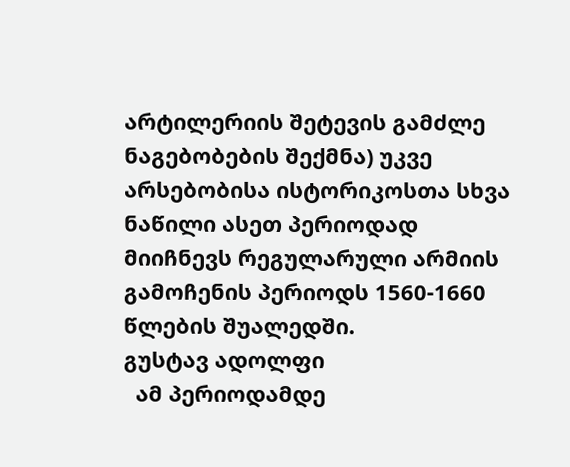არტილერიის შეტევის გამძლე ნაგებობების შექმნა) უკვე არსებობისა ისტორიკოსთა სხვა ნაწილი ასეთ პერიოდად მიიჩნევს რეგულარული არმიის გამოჩენის პერიოდს 1560-1660 წლების შუალედში.
გუსტავ ადოლფი
  ამ პერიოდამდე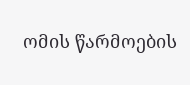ომის წარმოების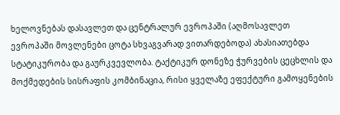ხელოვნებას დასავლეთ და ცენტრალურ ევროპაში (აღმოსავლეთ ევროპაში მოვლენები ცოტა სხვაგვარად ვითარდებოდა) ახასიათებდა სტატიკურობა და გაურკვევლობა. ტაქტიკურ დონეზე ჭურვების ცეცხლის და მოქმედების სისრაფის კომბინაცია, რისი ყველაზე ეფექტური გამოყენების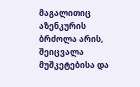მაგალითიც აზენკურის ბრძოლა არის, შეიცვალა მუშკეტებისა და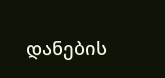დანების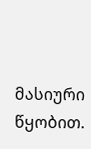მასიური წყობით.